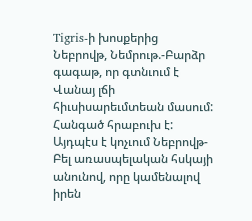Tigris-ի խոսքերից
Նեբրովթ, Նեմրութ.-Բարձր գագաթ, որ գտնւում է Վանայ լճի հիւսիսարեւմտեան մասում: Հանգած հրաբուխ է: Այդպէս է կոչւում Նեբրովթ-Բել առասպելական հսկայի անունով, որը կամենալով իրեն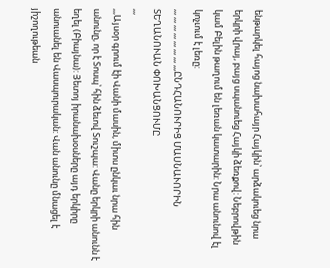ենթարկել հայոց նախահայր Հայկին՝ արձակուեց նրա երկրի վրայ, բայց սպանուեց Հայկի ձեռքով: Նեբրովթին կամ Բելին թաղում են լեռան կատարին: Նրա անունով էլ կոչւում է լեռը:
,,, ,,, ,,, ,,, ,,, ,,, ,,, ,,,ԸՆԴՀԱՆՈՒՐԻՑ ՄԱՍՆԱՒՈՐԻՆ ՏԵՂԱՆՈՒԱՆ ՓՈԽԱՆՑՈՒՄԸ
,,,
,,,Այսօր գրում էի Վանի մասին, միտս ընկաւ նրա հին անունը, որ է Տոսպ՝ հին ձեւով Տուշպա: Վանը երկրի անունն է եղել (Բիայնա): Յետոյ իրանախօսները այդ երկիրը անուանել են Վասպուրական: Վան անունը մնացել է յիշողութեան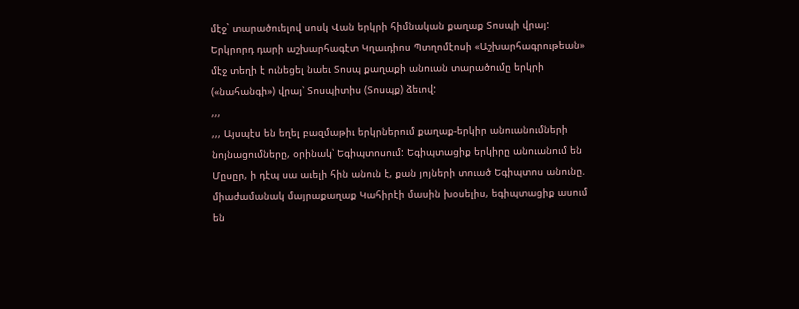մէջ` տարածուելով սոսկ Վան երկրի հիմնական քաղաք Տոսպի վրայ: Երկրորդ դարի աշխարհագէտ Կղաւդիոս Պտղոմէոսի «Աշխարհագրութեան» մէջ տեղի է ունեցել նաեւ Տոսպ քաղաքի անուան տարածումը երկրի («նահանգի») վրայ՝ Տոսպիտիս (Տոսպք) ձեւով:
,,,
,,, Այսպէս են եղել բազմաթիւ երկրներում քաղաք-երկիր անուանումների նոյնացումները, օրինակ՝ Եգիպտոսում: Եգիպտացիք երկիրը անուանում են Մըսըր, ի դէպ սա աւելի հին անուն է, քան յոյների տուած Եգիպտոս անունը. միաժամանակ մայրաքաղաք Կահիրէի մասին խօսելիս, եգիպտացիք ասում են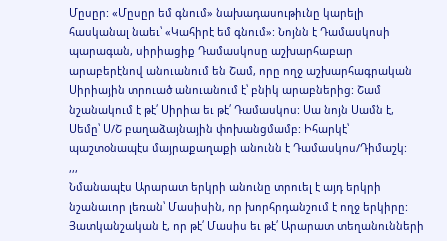Մըսըր: «Մըսըր եմ գնում» նախադասութիւնը կարելի հասկանալ նաեւ՝ «Կահիրէ եմ գնում»: Նոյնն է Դամասկոսի պարագան, սիրիացիք Դամասկոսը աշխարհաբար արաբերէնով անուանում են Շամ, որը ողջ աշխարհագրական Սիրիային տրուած անուանում է՝ բնիկ արաբներից: Շամ նշանակում է թէ՛ Սիրիա եւ թէ՛ Դամասկոս: Սա նոյն Սամն է, Սեմը՝ Ս/Շ բաղաձայնային փոխանցմամբ: Իհարկէ՝ պաշտօնապէս մայրաքաղաքի անունն է Դամասկոս/Դիմաշկ:
,,,
Նմանապէս Արարատ երկրի անունը տրուել է այդ երկրի նշանաւոր լեռան՝ Մասիսին, որ խորհրդանշում է ողջ երկիրը: Յատկանշական է, որ թէ՛ Մասիս եւ թէ՛ Արարատ տեղանունների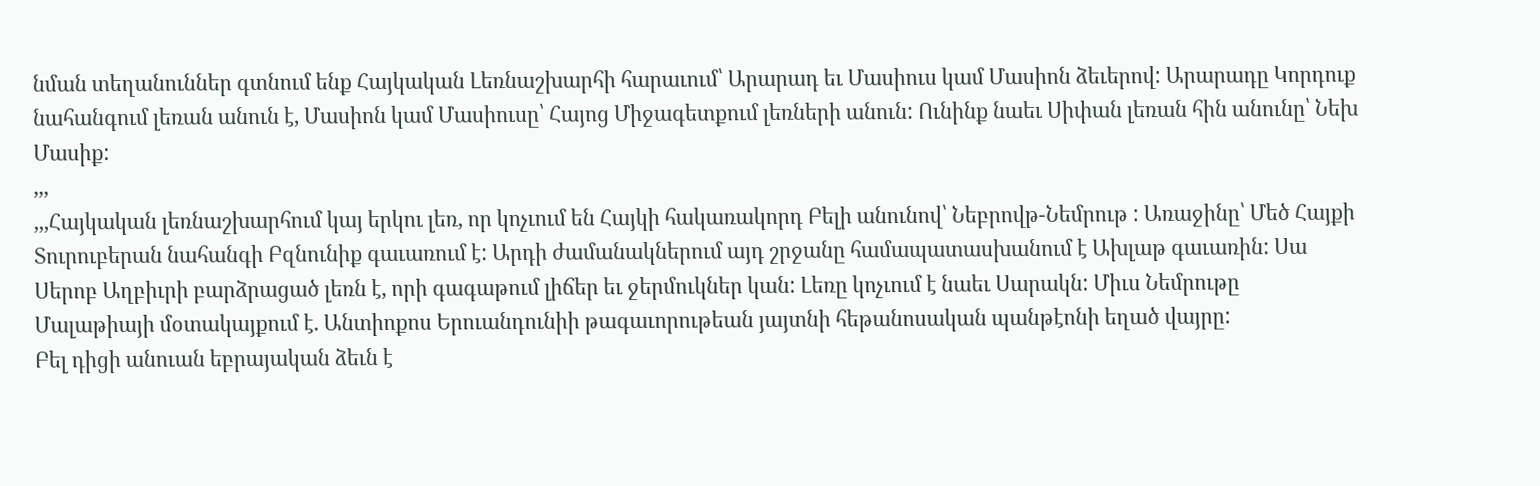նման տեղանուններ գտնում ենք Հայկական Լեռնաշխարհի հարաւում՝ Արարադ եւ Մասիուս կամ Մասիոն ձեւերով: Արարադը Կորդուք նահանգում լեռան անուն է, Մասիոն կամ Մասիուսը՝ Հայոց Միջագետքում լեռների անուն: Ունինք նաեւ Սիփան լեռան հին անունը՝ Նեխ Մասիք:
,,,
,,,Հայկական լեռնաշխարհում կայ երկու լեռ, որ կոչւում են Հայկի հակառակորդ Բելի անունով՝ Նեբրովթ-Նեմրութ : Առաջինը՝ Մեծ Հայքի Տուրուբերան նահանգի Բզնունիք գաւառում է: Արդի ժամանակներում այդ շրջանը համապատասխանում է Ախլաթ գաւառին: Սա Սերոբ Աղբիւրի բարձրացած լեռն է, որի գագաթում լիճեր եւ ջերմուկներ կան: Լեռը կոչւում է նաեւ Սարակն: Միւս Նեմրութը Մալաթիայի մօտակայքում է. Անտիոքոս Երուանդունիի թագաւորութեան յայտնի հեթանոսական պանթէոնի եղած վայրը:
Բել դիցի անուան եբրայական ձեւն է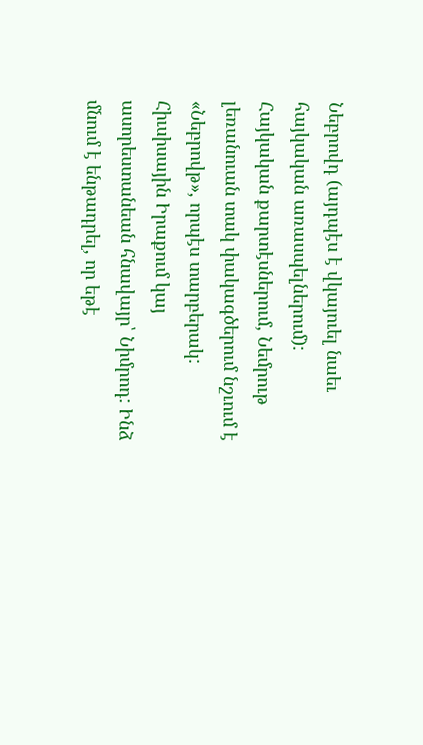Նեբրովդ (այդպէս է վկայուել նաեւ հայկական առասպելներում):
Հայկական քարտէսներում, Նեմրութ լեռանուան տակ փակագծերում նշւում է «Նեբրովթ», որպէս տարբերակ:
Հիւսիսային Իրաքում կայ ասորեստանեան հնավայր՝ Նիմրոդ: Ինձ մնում է ենթադրել, որ եթէ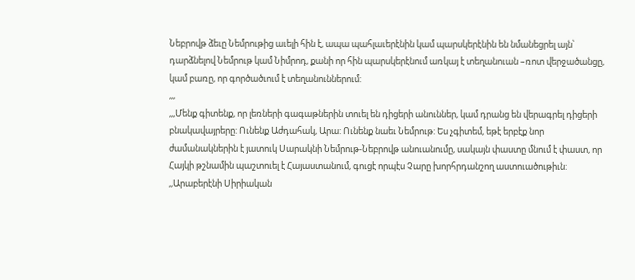Նեբրովթ ձեւը Նեմրութից աւելի հին է, ապա պահլաւերէնին կամ պարսկերէնին են նմանեցրել այն՝ դարձնելով Նեմրութ կամ Նիմրոդ, քանի որ հին պարսկերէնում առկայ է տեղանուան –ռոտ վերջածանցը, կամ բառը, որ գործածւում է տեղանուններում:
,,,
,,,Մենք գիտենք, որ լեռների գագաթներին տուել են դիցերի անուններ, կամ դրանց են վերագրել դիցերի բնակավայրերը: Ունենք Աժդահակ, Արա: Ունենք նաեւ Նեմրութ: Ես չգիտեմ, եթէ երբէք նոր ժամանակներին է յատուկ Սարակնի Նեմրութ-Նեբրովթ անուանումը, սակայն փաստը մնում է փաստ, որ Հայկի թշնամին պաշտուել է Հայաստանում, գուցէ որպէս Չարը խորհրդանշող աստուածութիւն:
,,Արաբերէնի Սիրիական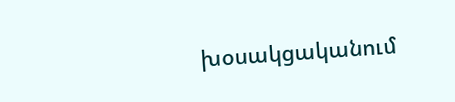խօսակցականում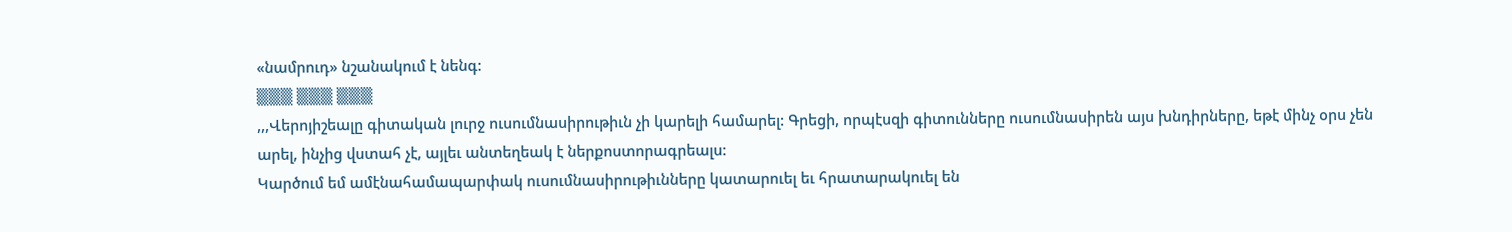«նամրուդ» նշանակում է նենգ:
▒▒▒ ▒▒▒ ▒▒▒
,,,Վերոյիշեալը գիտական լուրջ ուսումնասիրութիւն չի կարելի համարել: Գրեցի, որպէսզի գիտունները ուսումնասիրեն այս խնդիրները, եթէ մինչ օրս չեն արել, ինչից վստահ չէ, այլեւ անտեղեակ է ներքոստորագրեալս:
Կարծում եմ ամէնահամապարփակ ուսումնասիրութիւնները կատարուել եւ հրատարակուել են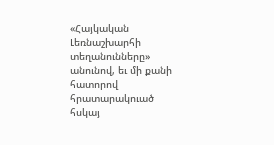«Հայկական Լեռնաշխարհի տեղանունները» անունով, եւ մի քանի հատորով հրատարակուած հսկայ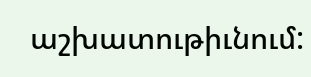աշխատութիւնում: